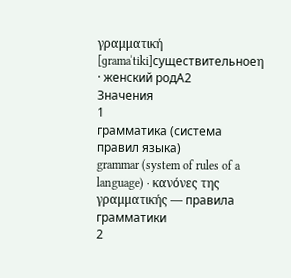γραμματική
[ɡramaˈtiki]существительноеη · женский родA2
Значения
1
грамматика (система правил языка)
grammar (system of rules of a language) · κανόνες της γραμματικής — правила грамматики
2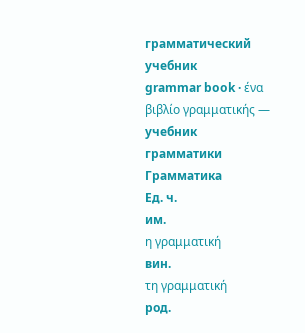грамматический учебник
grammar book · ένα βιβλίο γραμματικής — учебник грамматики
Грамматика
Ед. ч.
им.
η γραμματική
вин.
τη γραμματική
род.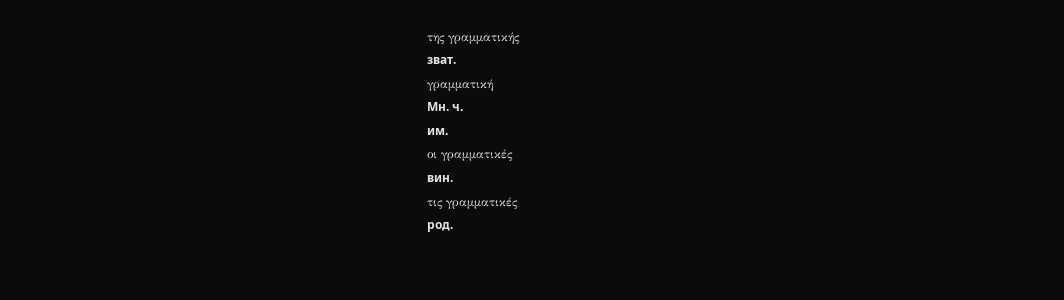της γραμματικής
зват.
γραμματική
Мн. ч.
им.
οι γραμματικές
вин.
τις γραμματικές
род.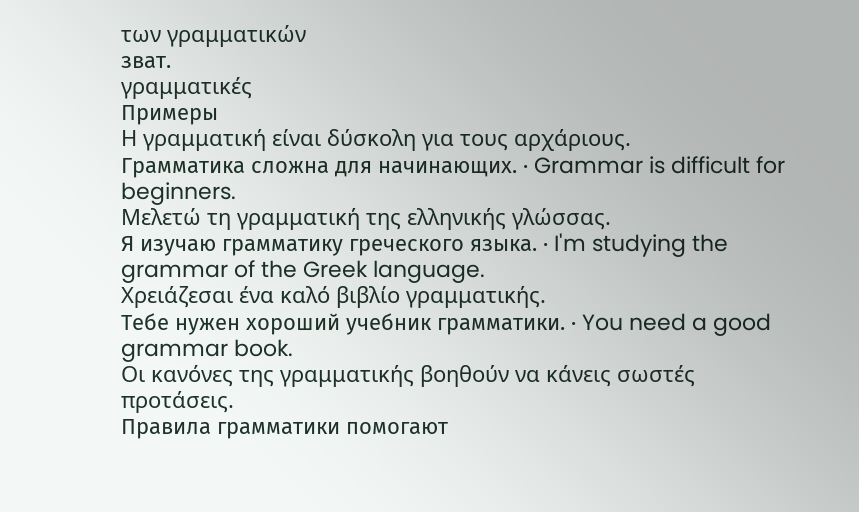των γραμματικών
зват.
γραμματικές
Примеры
Η γραμματική είναι δύσκολη για τους αρχάριους.
Грамматика сложна для начинающих. · Grammar is difficult for beginners.
Μελετώ τη γραμματική της ελληνικής γλώσσας.
Я изучаю грамматику греческого языка. · I'm studying the grammar of the Greek language.
Χρειάζεσαι ένα καλό βιβλίο γραμματικής.
Тебе нужен хороший учебник грамматики. · You need a good grammar book.
Οι κανόνες της γραμματικής βοηθούν να κάνεις σωστές προτάσεις.
Правила грамматики помогают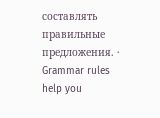составлять правильные предложения. · Grammar rules help you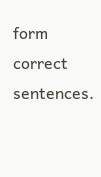form correct sentences.